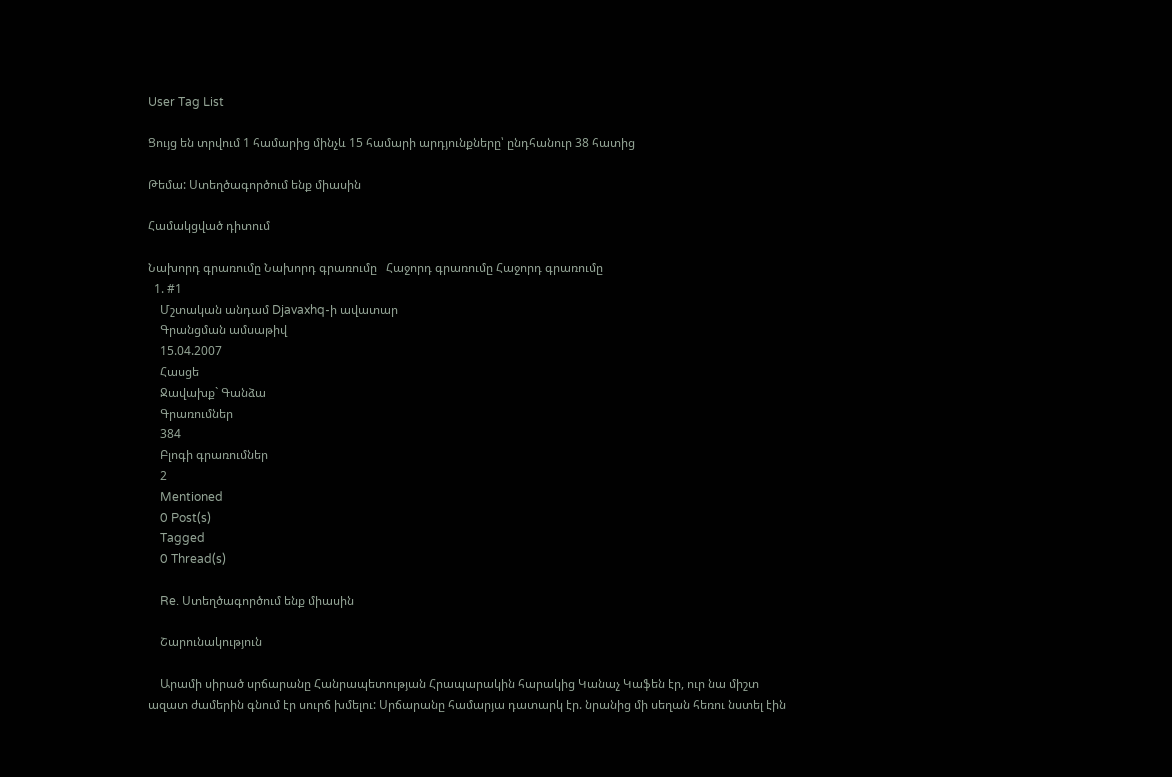User Tag List

Ցույց են տրվում 1 համարից մինչև 15 համարի արդյունքները՝ ընդհանուր 38 հատից

Թեմա: Ստեղծագործում ենք միասին

Համակցված դիտում

Նախորդ գրառումը Նախորդ գրառումը   Հաջորդ գրառումը Հաջորդ գրառումը
  1. #1
    Մշտական անդամ Djavaxhq-ի ավատար
    Գրանցման ամսաթիվ
    15.04.2007
    Հասցե
    Ջավախք` Գանձա
    Գրառումներ
    384
    Բլոգի գրառումներ
    2
    Mentioned
    0 Post(s)
    Tagged
    0 Thread(s)

    Re. Ստեղծագործում ենք միասին

    Շարունակություն

    Արամի սիրած սրճարանը Հանրապետության Հրապարակին հարակից Կանաչ Կաֆեն էր, ուր նա միշտ ազատ ժամերին գնում էր սուրճ խմելու: Սրճարանը համարյա դատարկ էր. նրանից մի սեղան հեռու նստել էին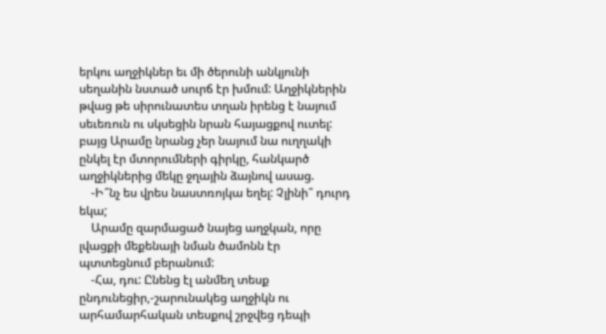երկու աղջիկներ եւ մի ծերունի անկյունի սեղանին նստած սուրճ էր խմում: Աղջիկներին թվաց թե սիրունատես տղան իրենց է նայում սեւեռուն ու սկսեցին նրան հայացքով ուտել: բայց Արամը նրանց չեր նայում նա ուղղակի ընկել էր մտորումների գիրկը, հանկարծ աղջիկներից մեկը ջղային ձայնով ասաց.
    -Ի՞նչ ես վրես նաստռոյկա եղել: Չլինի՞ դուրդ եկա;
    Արամը զարմացած նայեց աղջկան, որը լվացքի մեքենայի նման ծամոնն էր պտտեցնում բերանում:
    -Հա, դու: Ընենց էլ անմեղ տեսք ընդունեցիր,-շարունակեց աղջիկն ու արհամարհական տեսքով շրջվեց դեպի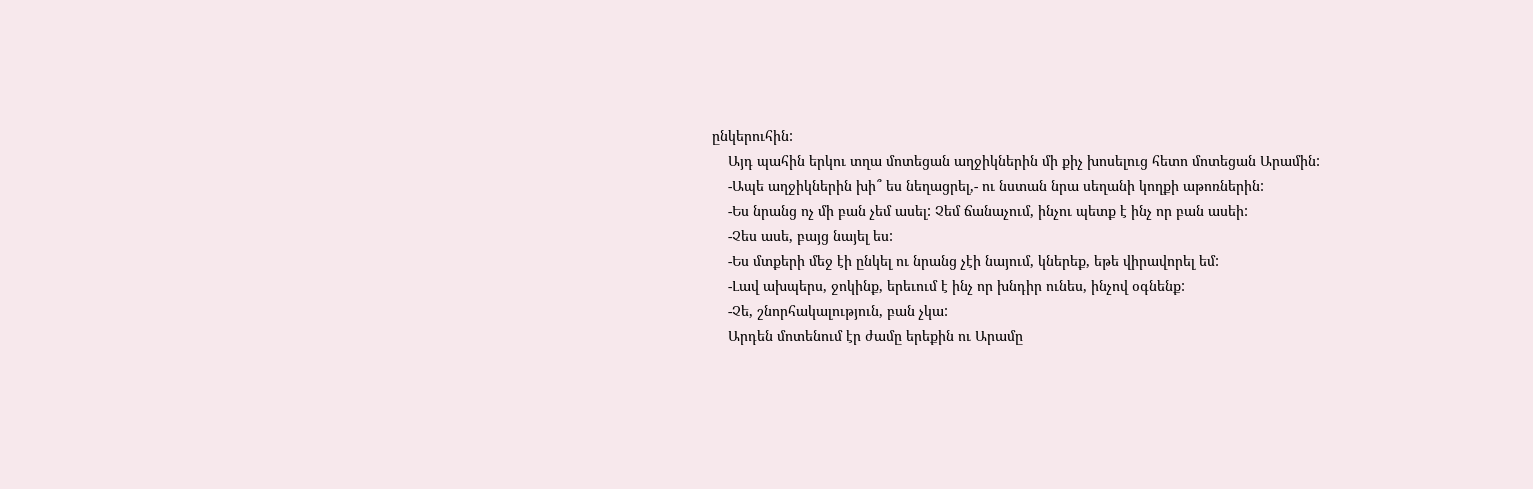ընկերուհին:
    Այդ պահին երկու տղա մոտեցան աղջիկներին մի քիչ խոսելուց հետո մոտեցան Արամին:
    -Ապե աղջիկներին խի՞ ես նեղացրել,- ու նստան նրա սեղանի կողքի աթոռներին:
    -Ես նրանց ոչ մի բան չեմ ասել: Չեմ ճանաչում, ինչու պետք է ինչ որ բան ասեի:
    -Չես ասե, բայց նայել ես:
    -Ես մտքերի մեջ էի ընկել ու նրանց չէի նայում, կներեք, եթե վիրավորել եմ:
    -Լավ ախպերս, ջոկինք, երեւում է ինչ որ խնդիր ունես, ինչով օգնենք:
    -Չե, շնորհակալություն, բան չկա:
    Արդեն մոտենում էր ժամը երեքին ու Արամը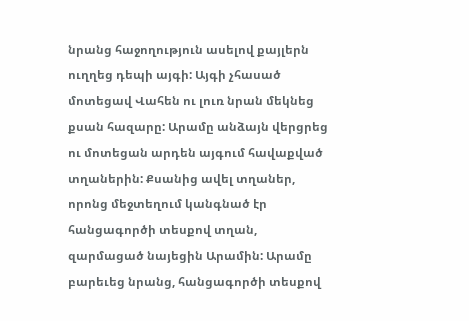նրանց հաջողություն ասելով քայլերն ուղղեց դեպի այգի: Այգի չհասած մոտեցավ Վահեն ու լուռ նրան մեկնեց քսան հազարը: Արամը անձայն վերցրեց ու մոտեցան արդեն այգում հավաքված տղաներին: Քսանից ավել տղաներ, որոնց մեջտեղում կանգնած էր հանցագործի տեսքով տղան, զարմացած նայեցին Արամին: Արամը բարեւեց նրանց, հանցագործի տեսքով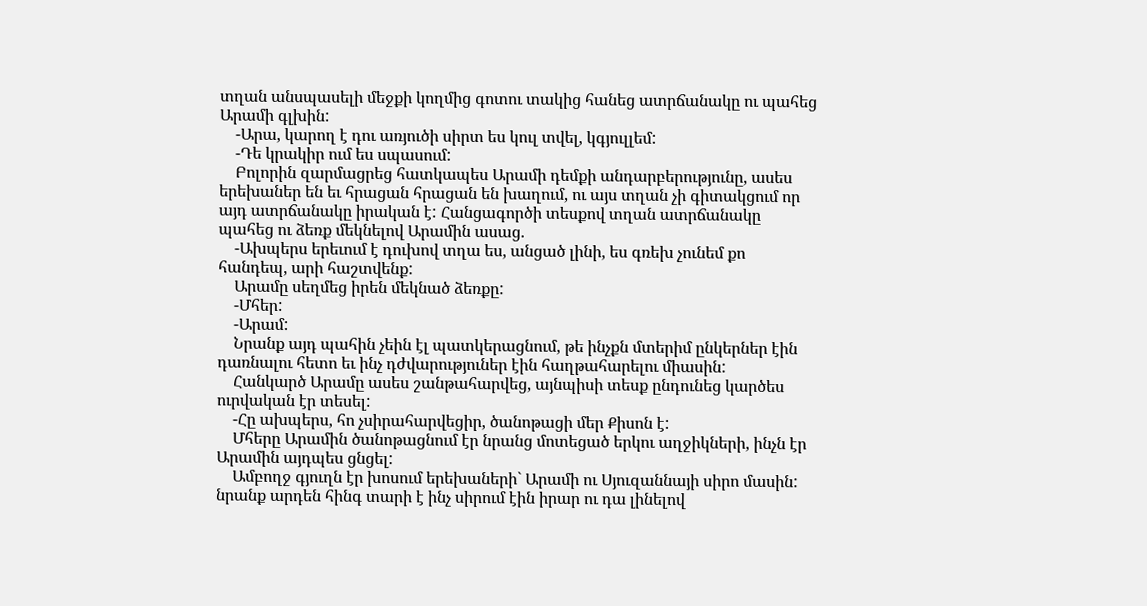տղան անսպասելի մեջքի կողմից գոտու տակից հանեց ատրճանակը ու պահեց Արամի գլխին:
    -Արա, կարող է դու առյուծի սիրտ ես կուլ տվել, կգյուլլեմ:
    -Դե կրակիր ում ես սպասում:
    Բոլորին զարմացրեց հատկապես Արամի դեմքի անդարբերությունը, ասես երեխաներ են եւ հրացան հրացան են խաղում, ու այս տղան չի գիտակցում որ այդ ատրճանակը իրական է: Հանցագործի տեսքով տղան ատրճանակը պահեց ու ձեռք մեկնելով Արամին ասաց.
    -Ախպերս երեւում է դուխով տղա ես, անցած լինի, ես գռեխ չունեմ քո հանդեպ, արի հաշտվենք:
    Արամը սեղմեց իրեն մեկնած ձեռքը:
    -Մհեր:
    -Արամ:
    Նրանք այդ պահին չեին էլ պատկերացնում, թե ինչքն մտերիմ ընկերներ էին դառնալու հետո եւ ինչ դժվարություներ էին հաղթահարելու միասին:
    Հանկարծ Արամը ասես շանթահարվեց, այնպիսի տեսք ընդունեց կարծես ուրվական էր տեսել:
    -Հը ախպերս, հո չսիրահարվեցիր, ծանոթացի մեր Քիսոն է:
    Մհերը Արամին ծանոթացնում էր նրանց մոտեցած երկու աղջիկների, ինչն էր Արամին այդպես ցնցել:
    Ամբողջ գյուղն էր խոսում երեխաների` Արամի ու Սյուզաննայի սիրո մասին: նրանք արդեն հինգ տարի է ինչ սիրում էին իրար ու դա լինելով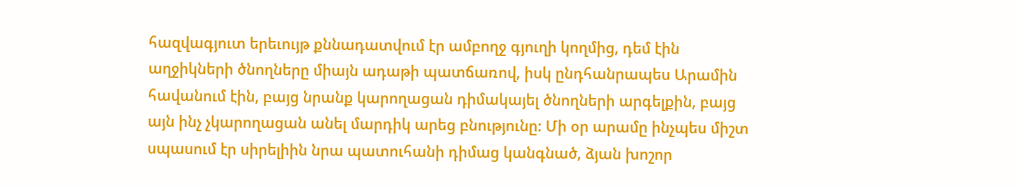հազվագյուտ երեւույթ քննադատվում էր ամբողջ գյուղի կողմից, դեմ էին աղջիկների ծնողները միայն ադաթի պատճառով, իսկ ընդհանրապես Արամին հավանում էին, բայց նրանք կարողացան դիմակայել ծնողների արգելքին, բայց այն ինչ չկարողացան անել մարդիկ արեց բնությունը: Մի օր արամը ինչպես միշտ սպասում էր սիրելիին նրա պատուհանի դիմաց կանգնած, ձյան խոշոր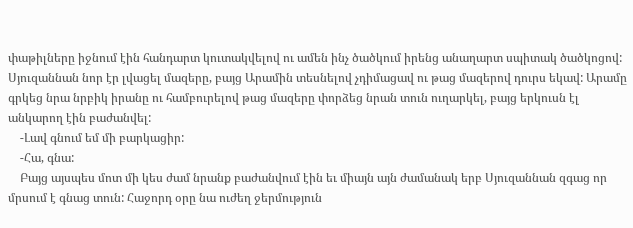փաթիլները իջնում էին հանդարտ կուտակվելով ու ամեն ինչ ծածկում իրենց անաղարտ սպիտակ ծածկոցով: Սյուզաննան նոր էր լվացել մազերը, բայց Արամին տեսնելով չդիմացավ ու թաց մազերով դուրս եկավ: Արամը գրկեց նրա նրբիկ իրանը ու համբուրելով թաց մազերը փորձեց նրան տուն ուղարկել, բայց երկուսն էլ անկարող էին բաժանվել:
    -Լավ գնում եմ մի բարկացիր:
    -Հա, գնա:
    Բայց այսպես մոտ մի կես ժամ նրանք բաժանվում էին եւ միայն այն ժամանակ երբ Սյուզաննան զգաց որ մրսում է գնաց տուն: Հաջորդ օրը նա ուժեղ ջերմություն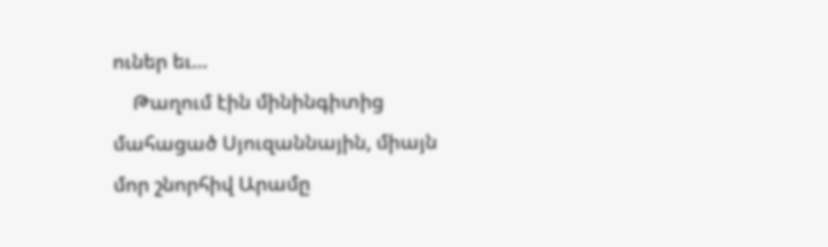ուներ եւ…
    Թաղում էին մինինգիտից մահացած Սյուզաննային, միայն մոր շնորհիվ Արամը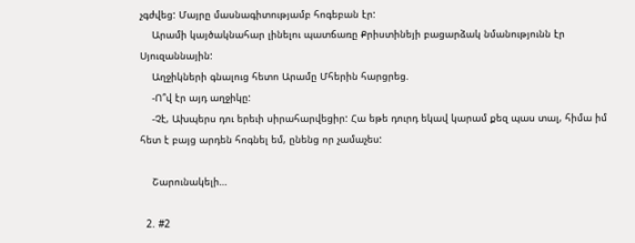չգժվեց: Մայրը մասնագիտությամբ հոգեբան էր:
    Արամի կայծակնահար լինելու պատճառը Քրիստինեյի բացարձակ նմանությունն էր Սյուզաննային:
    Աղջիկների գնալուց հետո Արամը Մհերին հարցրեց.
    -Ո՞վ էր այդ աղջիկը:
    -Չէ, Ախպերս դու երեւի սիրահարվեցիր: Հա եթե դուրդ եկավ կարամ քեզ պաս տալ, հիմա իմ հետ է բայց արդեն հոգնել եմ, ընենց որ չամաչես:

    Շարունակելի…

  2. #2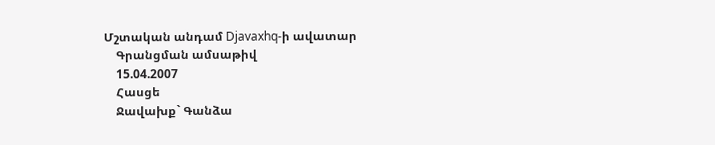Մշտական անդամ Djavaxhq-ի ավատար
    Գրանցման ամսաթիվ
    15.04.2007
    Հասցե
    Ջավախք` Գանձա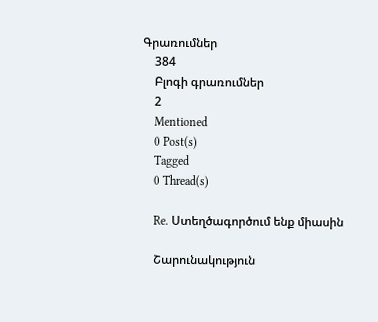Գրառումներ
    384
    Բլոգի գրառումներ
    2
    Mentioned
    0 Post(s)
    Tagged
    0 Thread(s)

    Re. Ստեղծագործում ենք միասին

    Շարունակություն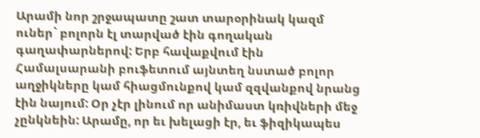Արամի նոր շրջապատը շատ տարօրինակ կազմ ուներ` բոլորն էլ տարված էին գողական գաղափարներով: Երբ հավաքվում էին Համալսարանի բուֆետում այնտեղ նստած բոլոր աղջիկները կամ հիացմունքով կամ զզվանքով նրանց էին նայում: Օր չէր լինում որ անիմաստ կռիվների մեջ չընկնեին: Արամը, որ եւ խելացի էր, եւ ֆիզիկապես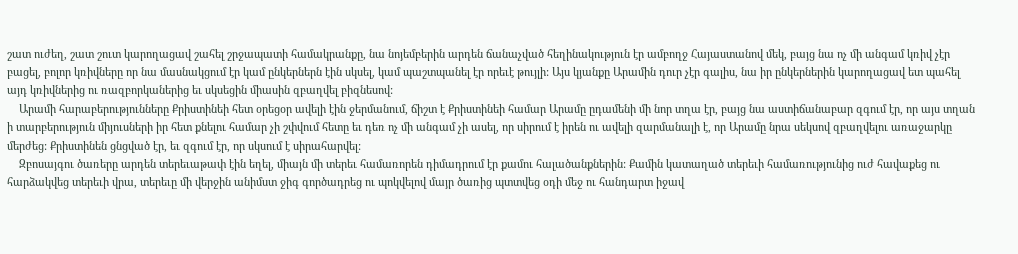շատ ուժեղ, շատ շուտ կարողացավ շահել շրջապատի համակրանքը, նա նոյեմբերին արդեն ճանաչված հեղինակություն էր ամբողջ Հայաստանով մեկ, բայց նա ոչ մի անգամ կռիվ չէր բացել, բոլոր կռիվները որ նա մասնակցում էր կամ ընկերներն էին սկսել, կամ պաշտպանել էր որեւէ թույլի: Այս կյանքը Արամին դուր չէր գալիս, նա իր ընկերներին կարողացավ ետ պահել այդ կռիվներից ու ռազբորկաներից եւ սկսեցին միասին զբաղվել բիզնեսով:
    Արամի հարաբերությունները Քրիստինեի հետ օրեցօր ավելի էին ջերմանում, ճիշտ է Քրիստինեի համար Արամը ըդամենի մի նոր տղա էր, բայց նա աստիճանաբար զգում էր, որ այս տղան ի տարբերություն միյուսների իր հետ քնելու համար չի շփվում հետը եւ դեռ ոչ մի անգամ չի ասել, որ սիրում է իրեն ու ավելի զարմանալի է, որ Արամը նրա սեկսով զբաղվելու առաջարկը մերժեց: Քրիստինեն ցնցված էր, եւ զգում էր, որ սկսում է սիրահարվել:
    Զբոսայգու ծառերը արդեն տերեւաթափ էին եղել, միայն մի տերեւ համառորեն դիմադրում էր քամու հալածանքներին: Քամին կատաղած տերեւի համառությունից ուժ հավաքեց ու հարձակվեց տերեւի վրա, տերեւը մի վերջին անիմստ ջիգ գործադրեց ու պոկվելով մայր ծառից պտտվեց օդի մեջ ու հանդարտ իջավ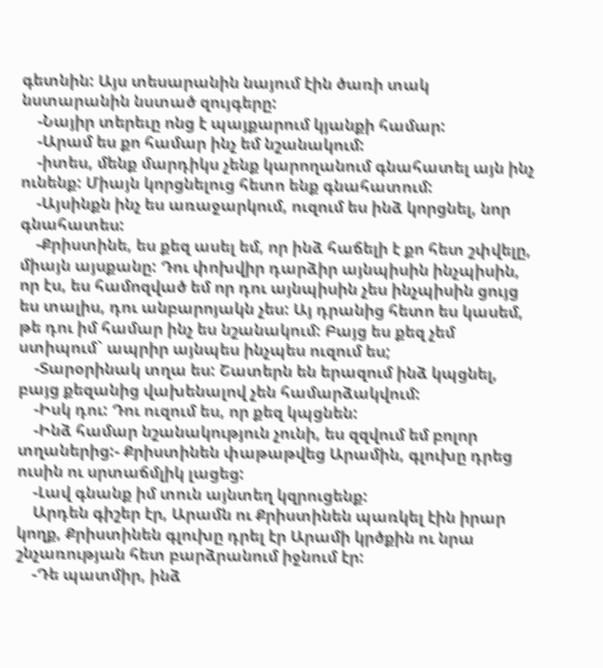գետնին: Այս տեսարանին նայում էին ծառի տակ նստարանին նստած զույգերը:
    -Նայիր տերեւը ոնց է պայքարում կյանքի համար:
    -Արամ ես քո համար ինչ եմ նշանակում:
    -իտես, մենք մարդիկս չենք կարողանում գնահատել այն ինչ ունենք: Միայն կորցնելուց հետո ենք գնահատում:
    -Այսինքն ինչ ես առաջարկում, ուզում ես ինձ կորցնել, նոր գնահատես:
    -Քրիստինե, ես քեզ ասել եմ, որ ինձ հաճելի է քո հետ շփվելը, միայն այսքանը: Դու փոխվիր դարձիր այնպիսին ինչպիսին, որ էս, ես համոզված եմ որ դու այնպիսին չես ինչպիսին ցույց ես տալիս, դու անբարոյակն չես: Այ դրանից հետո ես կասեմ, թե դու իմ համար ինչ ես նշանակում: Բայց ես քեզ չեմ ստիպում` ապրիր այնպես ինչպես ուզում ես;
    -Տարօրինակ տղա ես: Շատերն են երազում ինձ կպցնել, բայց քեզանից վախենալով չեն համարձակվում:
    -Իսկ դու: Դու ուզում ես, որ քեզ կպցնեն:
    -Ինձ համար նշանակություն չունի, ես զզվում եմ բոլոր տղաներից:- Քրիստինեն փաթաթվեց Արամին, գլուխը դրեց ուսին ու սրտաճմլիկ լացեց:
    -Լավ գնանք իմ տուն այնտեղ կզրուցենք:
    Արդեն գիշեր էր, Արամն ու Քրիստինեն պառկել էին իրար կողք, Քրիստինեն գլուխը դրել էր Արամի կրծքին ու նրա շնչառության հետ բարձրանում իջնում էր:
    -Դե պատմիր, ինձ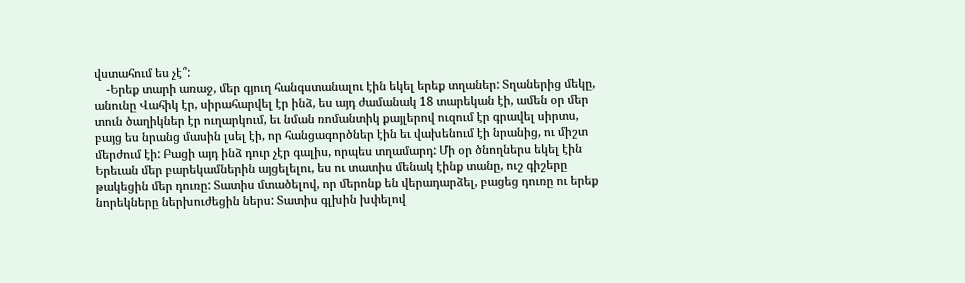վստահում ես չէ՞:
    -Երեք տարի առաջ, մեր գյուղ հանգստանալու էին եկել երեք տղաներ: Տղաներից մեկը, անունը Վահիկ էր, սիրահարվել էր ինձ, ես այդ ժամանակ 18 տարեկան էի, ամեն օր մեր տուն ծաղիկներ էր ուղարկում, եւ նման ռոմանտիկ քայլերով ուզում էր գրավել սիրտս, բայց ես նրանց մասին լսել էի, որ հանցագործներ էին եւ վախենում էի նրանից, ու միշտ մերժում էի: Բացի այդ ինձ դուր չէր գալիս, որպես տղամարդ: Մի օր ծնողներս եկել էին Երեւան մեր բարեկամներին այցելելու, ես ու տատիս մենակ էինք տանը, ուշ գիշերը թակեցին մեր դուռը: Տատիս մտածելով, որ մերոնք են վերադարձել, բացեց դուռը ու երեք նորեկները ներխուժեցին ներս: Տատիս գլխին խփելով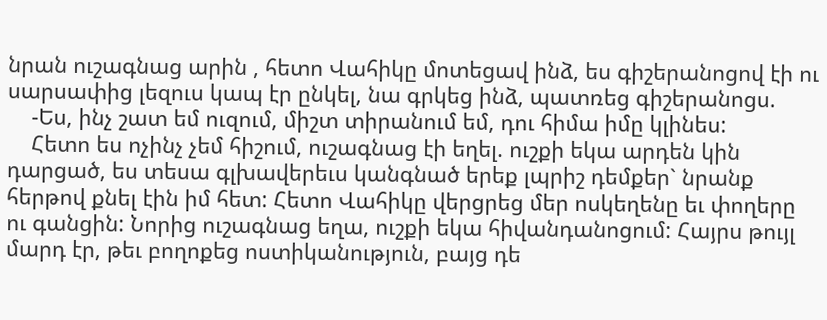նրան ուշագնաց արին , հետո Վահիկը մոտեցավ ինձ, ես գիշերանոցով էի ու սարսափից լեզուս կապ էր ընկել, նա գրկեց ինձ, պատռեց գիշերանոցս.
    -Ես, ինչ շատ եմ ուզում, միշտ տիրանում եմ, դու հիմա իմը կլինես:
    Հետո ես ոչինչ չեմ հիշում, ուշագնաց էի եղել. ուշքի եկա արդեն կին դարցած, ես տեսա գլխավերեւս կանգնած երեք լպրիշ դեմքեր` նրանք հերթով քնել էին իմ հետ: Հետո Վահիկը վերցրեց մեր ոսկեղենը եւ փողերը ու գանցին: Նորից ուշագնաց եղա, ուշքի եկա հիվանդանոցում: Հայրս թույլ մարդ էր, թեւ բողոքեց ոստիկանություն, բայց դե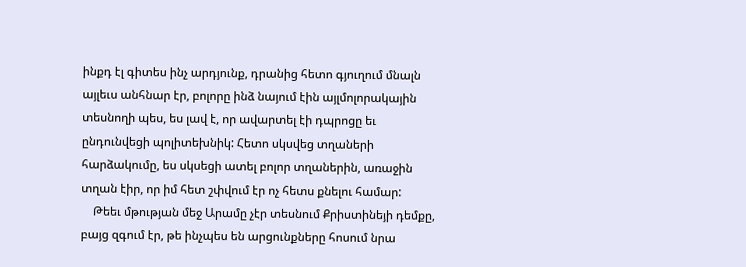ինքդ էլ գիտես ինչ արդյունք, դրանից հետո գյուղում մնալն այլեւս անհնար էր, բոլորը ինձ նայում էին այլմոլորակային տեսնողի պես, ես լավ է, որ ավարտել էի դպրոցը եւ ընդունվեցի պոլիտեխնիկ: Հետո սկսվեց տղաների հարձակումը, ես սկսեցի ատել բոլոր տղաներին, առաջին տղան էիր, որ իմ հետ շփվում էր ոչ հետս քնելու համար:
    Թեեւ մթության մեջ Արամը չէր տեսնում Քրիստինեյի դեմքը, բայց զգում էր, թե ինչպես են արցունքները հոսում նրա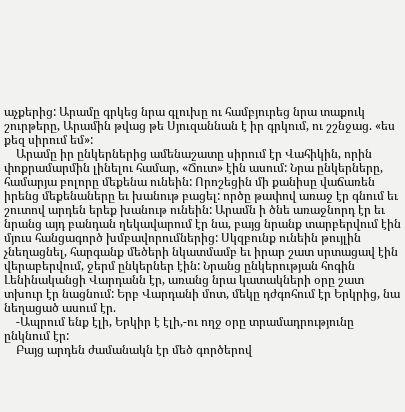աչքերից: Արամը գրկեց նրա գլուխը ու համբյուրեց նրա տաքուկ շուրթերը, Արամին թվաց թե Սյուզաննան է իր գրկում, ու շշնջաց. «ես քեզ սիրում եմ»:
    Արամը իր ընկերներից ամենաշատը սիրում էր Վահիկին, որին փոքրամարմին լինելու համար, «Ճուտ» էին ասում: Նրա ընկերները, համարյա բոլորը մեքենա ունեին: Որոշեցին մի քանիսը վաճառեն իրենց մեքենաները եւ խանութ բացել: ործը թափով առաջ էր գնում եւ շուտով արդեն երեք խանութ ունեին: Արամն ի ծնե առաջնորդ էր եւ նրանց այդ բանդան ղեկավարում էր նա, բայց նրանք տարբերվում էին մյուս հանցագործ խմբավորումներից: Սկզբունք ունեին թույլին չնեղացնել, հարգանք մեծերի նկատմամբ եւ իրար շատ սրտացավ էին վերաբերվում, ջերմ ընկերներ էին: Նրանց ընկերության հոգին Լենինականցի Վարդանն էր, առանց նրա կատակների օրը շատ տխուր էր նացնում: Երբ Վարդանի մոտ, մեկը դժգոհում էր Երկրից, նա նեղացած ասում էր.
    -Ապրում ենք էլի, Երկիր է էլի,-ու ողջ օրը տրամադրությունը ընկնում էր:
    Բայց արդեն ժամանակն էր մեծ գործերով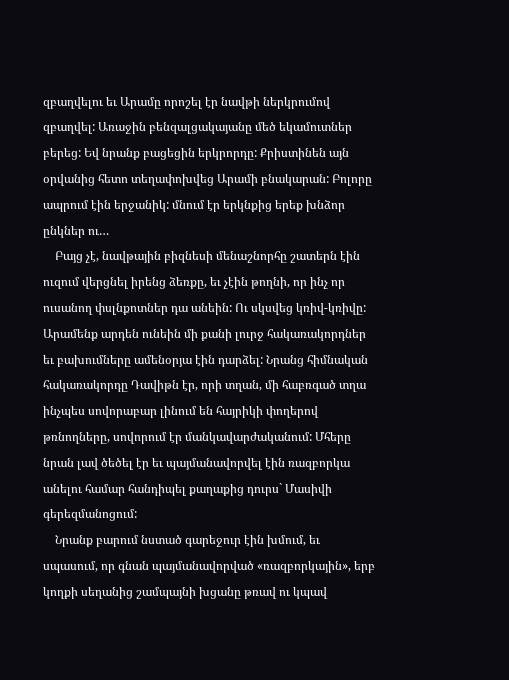զբաղվելու եւ Արամը որոշել էր նավթի ներկրումով զբաղվել: Առաջին բենզալցակայանը մեծ եկամուտներ բերեց: Եվ նրանք բացեցին երկրորդը: Քրիստինեն այն օրվանից հետո տեղափոխվեց Արամի բնակարան: Բոլորը ապրում էին երջանիկ: մնում էր երկնքից երեք խնձոր ընկներ ու…
    Բայց չէ, նավթային բիզնեսի մենաշնորհը շատերն էին ուզում վերցնել իրենց ձեռքը, եւ չէին թողնի, որ ինչ որ ուսանող փսլնքոտներ դա անեին: Ու սկսվեց կռիվ-կռիվը: Արամենք արդեն ունեին մի քանի լուրջ հակառակորդներ եւ բախումները ամենօրյա էին դարձել: Նրանց հիմնական հակառակորդը Դավիթն էր, որի տղան, մի հաբռգած տղա ինչպես սովորաբար լինում են հայրիկի փողերով թռնողները, սովորում էր մանկավարժականում: Մհերը նրան լավ ծեծել էր եւ պայմանավորվել էին ռազբորկա անելու համար հանդիպել քաղաքից դուրս` Մասիվի գերեզմանոցում:
    Նրանք բարում նստած գարեջուր էին խմում, եւ սպասում, որ գնան պայմանավորված «ռազբորկային», երբ կողքի սեղանից շամպայնի խցանը թռավ ու կպավ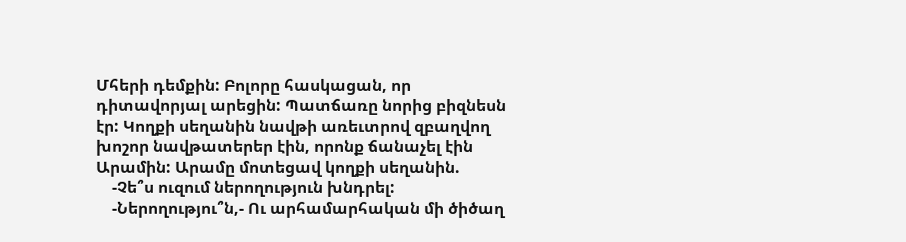Մհերի դեմքին: Բոլորը հասկացան, որ դիտավորյալ արեցին: Պատճառը նորից բիզնեսն էր: Կողքի սեղանին նավթի առեւտրով զբաղվող խոշոր նավթատերեր էին, որոնք ճանաչել էին Արամին: Արամը մոտեցավ կողքի սեղանին.
    -Չե՞ս ուզում ներողություն խնդրել:
    -Ներողությու՞ն,- Ու արհամարհական մի ծիծաղ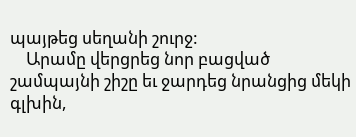պայթեց սեղանի շուրջ:
    Արամը վերցրեց նոր բացված շամպայնի շիշը եւ ջարդեց նրանցից մեկի գլխին,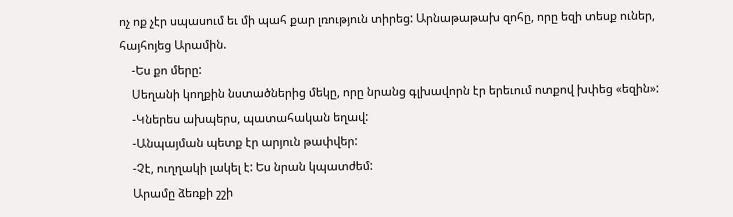ոչ ոք չէր սպասում եւ մի պահ քար լռություն տիրեց: Արնաթաթախ զոհը, որը եզի տեսք ուներ, հայհոյեց Արամին.
    -Ես քո մերը:
    Սեղանի կողքին նստածներից մեկը, որը նրանց գլխավորն էր երեւում ոտքով խփեց «եզին»:
    -Կներես ախպերս, պատահական եղավ:
    -Անպայման պետք էր արյուն թափվեր:
    -Չէ, ուղղակի լակել է: Ես նրան կպատժեմ:
    Արամը ձեռքի շշի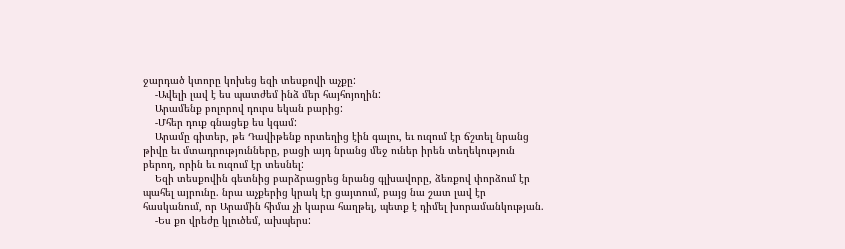ջարդած կտորը կոխեց եզի տեսքովի աչքը:
    -Ավելի լավ է ես պատժեմ ինձ մեր հայհոյողին:
    Արամենք բոլորով դուրս եկան բարից:
    -Մհեր դուք գնացեք ես կգամ:
    Արամը գիտեր, թե Դավիթենք որտեղից էին գալու, եւ ուզում էր ճշտել նրանց թիվը եւ մտադրությունները, բացի այդ նրանց մեջ ուներ իրեն տեղեկություն բերող, որին եւ ուզում էր տեսնել:
    Եզի տեսքովին գետնից բարձրացրեց նրանց գլխավորը, ձեռքով փորձում էր պահել այրունը. նրա աչքերից կրակ էր ցայտում, բայց նա շատ լավ էր հասկանում, որ Արամին հիմա չի կարա հաղթել, պետք է դիմել խորամանկության.
    -Ես քո վրեժը կլուծեմ, ախպերս: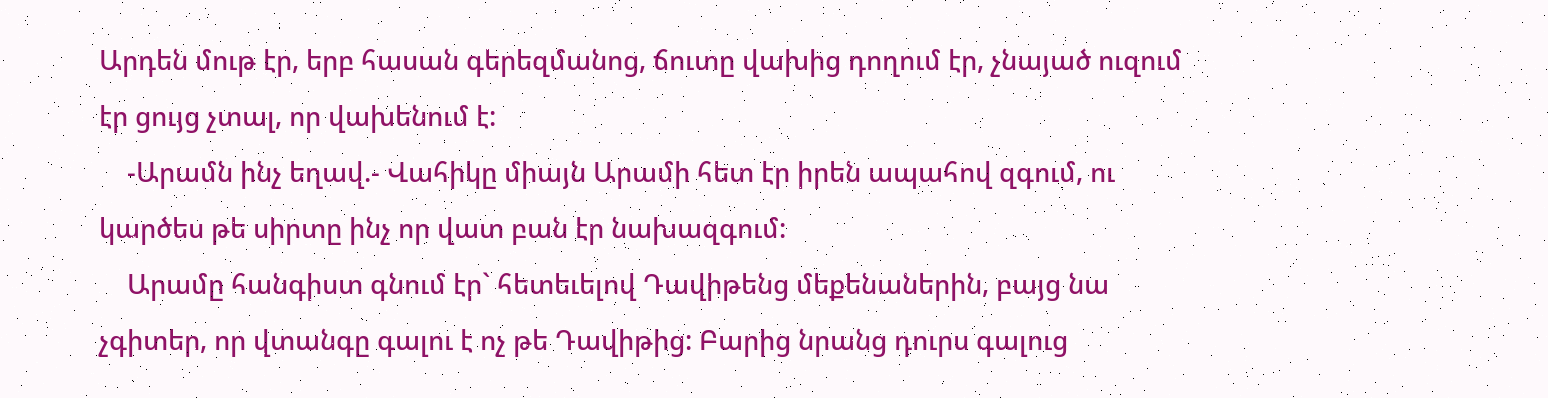Արդեն մութ էր, երբ հասան գերեզմանոց, ճուտը վախից դողում էր, չնայած ուզում էր ցույց չտալ, որ վախենում է:
    -Արամն ինչ եղավ.- Վահիկը միայն Արամի հետ էր իրեն ապահով զգում, ու կարծես թե սիրտը ինչ որ վատ բան էր նախազգում:
    Արամը հանգիստ գնում էր` հետեւելով Դավիթենց մեքենաներին, բայց նա չգիտեր, որ վտանգը գալու է ոչ թե Դավիթից: Բարից նրանց դուրս գալուց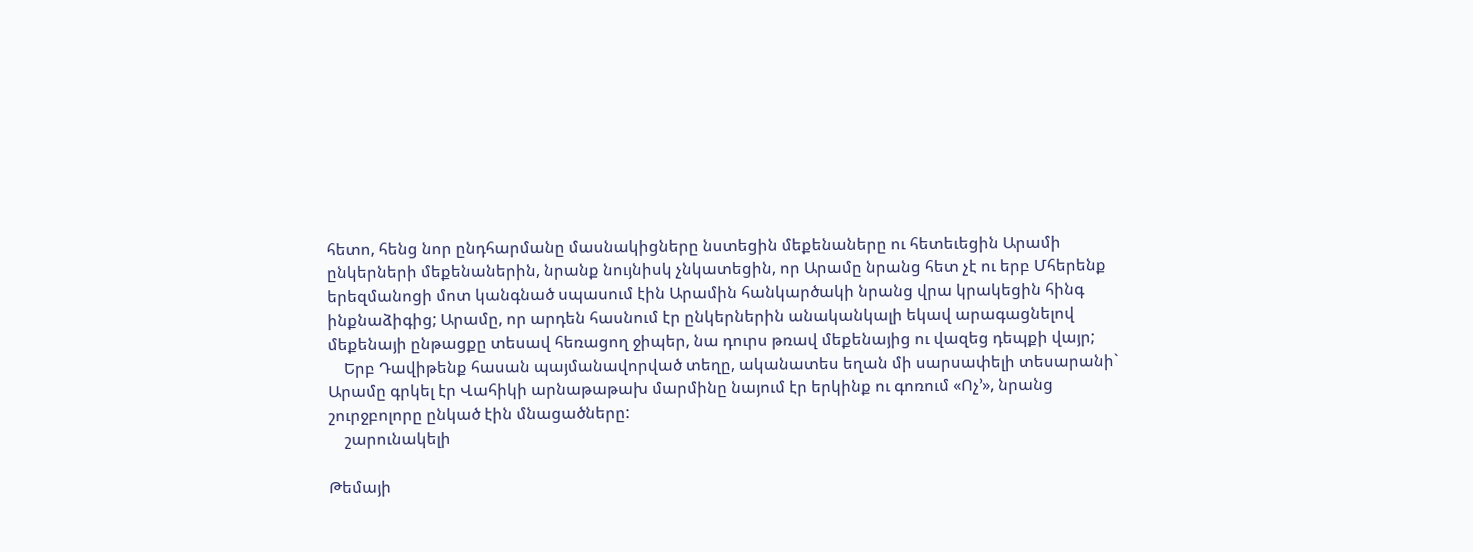հետո, հենց նոր ընդհարմանը մասնակիցները նստեցին մեքենաները ու հետեւեցին Արամի ընկերների մեքենաներին, նրանք նույնիսկ չնկատեցին, որ Արամը նրանց հետ չէ ու երբ Մհերենք երեզմանոցի մոտ կանգնած սպասում էին Արամին հանկարծակի նրանց վրա կրակեցին հինգ ինքնաձիգից; Արամը, որ արդեն հասնում էր ընկերներին անականկալի եկավ արագացնելով մեքենայի ընթացքը տեսավ հեռացող ջիպեր, նա դուրս թռավ մեքենայից ու վազեց դեպքի վայր;
    Երբ Դավիթենք հասան պայմանավորված տեղը, ականատես եղան մի սարսափելի տեսարանի` Արամը գրկել էր Վահիկի արնաթաթախ մարմինը նայում էր երկինք ու գոռում «Ոչ’», նրանց շուրջբոլորը ընկած էին մնացածները:
    շարունակելի

Թեմայի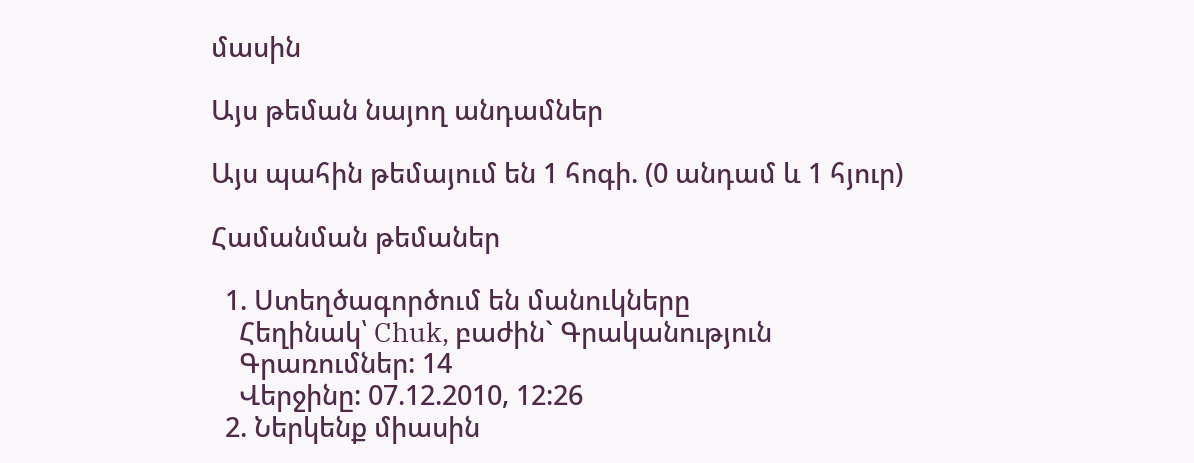մասին

Այս թեման նայող անդամներ

Այս պահին թեմայում են 1 հոգի. (0 անդամ և 1 հյուր)

Համանման թեմաներ

  1. Ստեղծագործում են մանուկները
    Հեղինակ՝ Chuk, բաժին` Գրականություն
    Գրառումներ: 14
    Վերջինը: 07.12.2010, 12:26
  2. Ներկենք միասին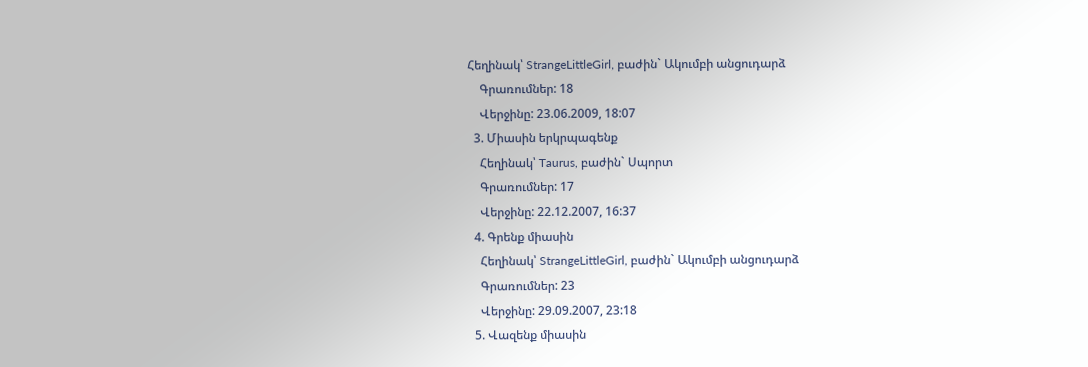Հեղինակ՝ StrangeLittleGirl, բաժին` Ակումբի անցուդարձ
    Գրառումներ: 18
    Վերջինը: 23.06.2009, 18:07
  3. Միասին երկրպագենք
    Հեղինակ՝ Taurus, բաժին` Սպորտ
    Գրառումներ: 17
    Վերջինը: 22.12.2007, 16:37
  4. Գրենք միասին
    Հեղինակ՝ StrangeLittleGirl, բաժին` Ակումբի անցուդարձ
    Գրառումներ: 23
    Վերջինը: 29.09.2007, 23:18
  5. Վազենք միասին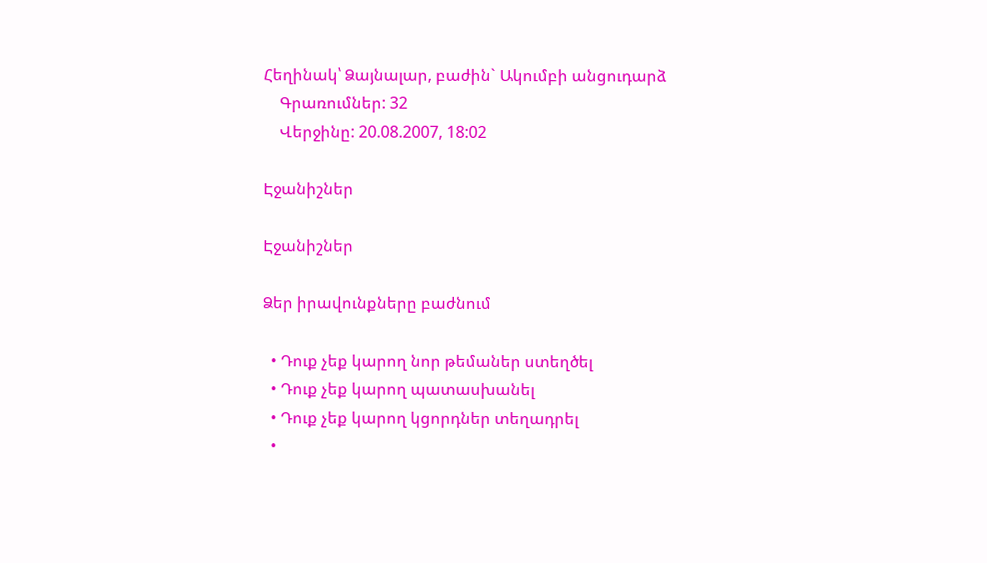Հեղինակ՝ Ձայնալար, բաժին` Ակումբի անցուդարձ
    Գրառումներ: 32
    Վերջինը: 20.08.2007, 18:02

Էջանիշներ

Էջանիշներ

Ձեր իրավունքները բաժնում

  • Դուք չեք կարող նոր թեմաներ ստեղծել
  • Դուք չեք կարող պատասխանել
  • Դուք չեք կարող կցորդներ տեղադրել
  •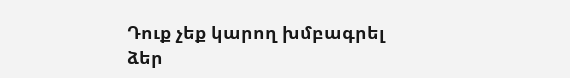Դուք չեք կարող խմբագրել ձեր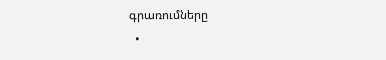գրառումները
  •